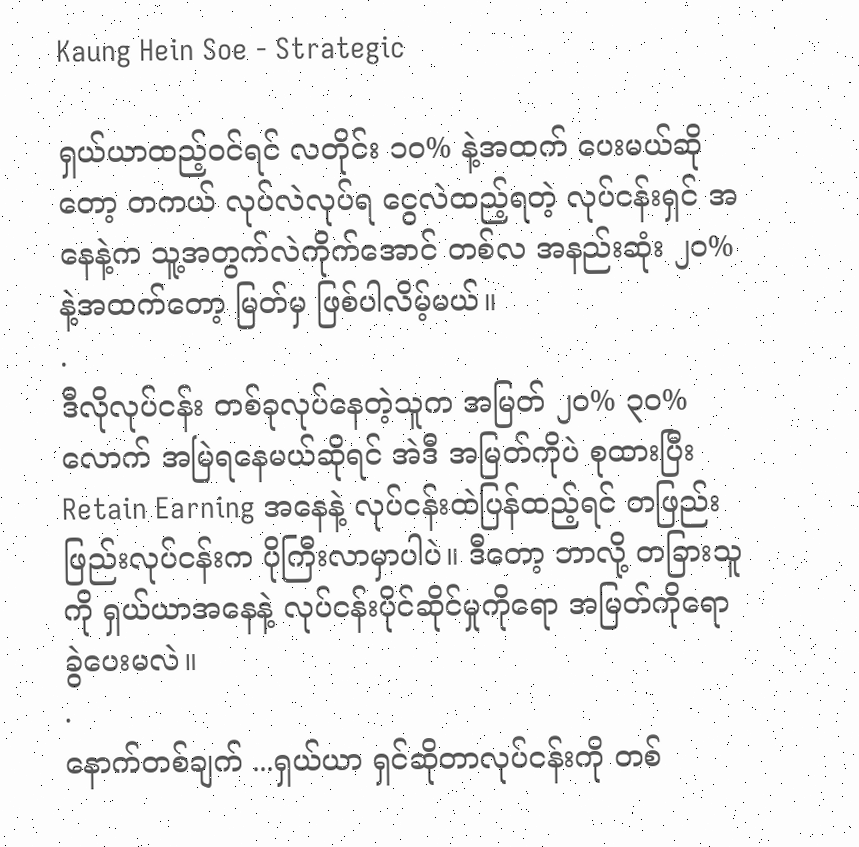Kaung Hein Soe - Strategic

ရှယ်ယာထည့်ဝင်ရင် လတိုင်း ၁၀% နဲ့အထက် ပေးမယ်ဆိုတော့ တကယ် လုပ်လဲလုပ်ရ ငွေလဲထည့်ရတဲ့ လုပ်ငန်းရှင် အနေနဲ့က သူ့အတွက်လဲကိုက်အောင် တစ်လ အနည်းဆုံး ၂၀% နဲ့အထက်တော့ မြတ်မှ ဖြစ်ပါလိမ့်မယ်။
.
ဒီလိုလုပ်ငန်း တစ်ခုလုပ်နေတဲ့သူက အမြတ် ၂၀% ၃၀% လောက် အမြဲရနေမယ်ဆိုရင် အဲဒီ အမြတ်ကိုပဲ စုထားပြီး Retain Earning အနေနဲ့ လုပ်ငန်းထဲပြန်ထည့်ရင် တဖြည်းဖြည်းလုပ်ငန်းက ပိုကြီးလာမှာပါပဲ။ ဒီတော့ ဘာလို့ တခြားသူကို ရှယ်ယာအနေနဲ့ လုပ်ငန်းပိုင်ဆိုင်မှုကိုရော အမြတ်ကိုရော ခွဲပေးမလဲ။
.
နောက်တစ်ချက် ...ရှယ်ယာ ရှင်ဆိုတာလုပ်ငန်းကို တစ်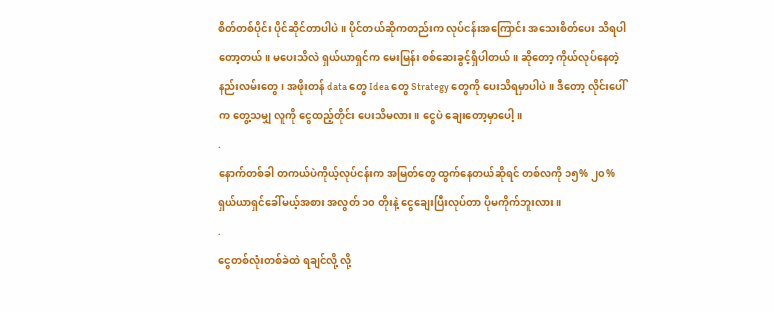စိတ်တစ်ပိုင်း ပိုင်ဆိုင်တာပါပဲ။ ပိုင်တယ်ဆိုကတည်းက လုပ်ငန်းအကြောင်း အသေးစိတ်ပေး သိရပါတော့တယ်။ မပေးသိလဲ ရှယ်ယာရှင်က မေးမြန်း စစ်ဆေးခွင့်ရှိပါတယ်။ ဆိုတော့ ကိုယ်လုပ်နေတဲ့ နည်းလမ်းတွေ၊ အဖိုးတန် data တွေ Idea တွေ Strategy တွေကို ပေးသိရမှာပါပဲ။ ဒီတော့ လိုင်းပေါ်က တွေ့သမျှ လူကို ငွေထည့်တိုင်း ပေးသိမလား။ ငွေပဲ ချေးတော့မှာပေါ့။
.
နောက်တစ်ခါ တကယ်ပဲကိုယ့်လုပ်ငန်းက အမြတ်တွေ ထွက်နေတယ်ဆိုရင် တစ်လကို ၁၅% ၂၀% ရှယ်ယာရှင်ခေါ်မယ့်အစား အလွတ် ၁၀ တိုးနဲ့ ငွေချေးပြီးလုပ်တာ ပိုမကိုက်ဘူးလား။
.
ငွေတစ်လုံးတစ်ခဲထဲ ရချင်လို့ လို့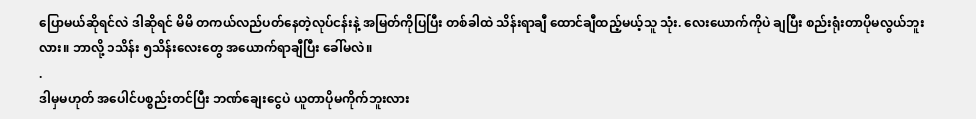ပြောမယ်ဆိုရင်လဲ ဒါဆိုရင် မိမိ တကယ်လည်ပတ်နေတဲ့လုပ်ငန်းနဲ့ အမြတ်ကိုပြပြီး တစ်ခါထဲ သိန်းရာချီ ထောင်ချီထည့်မယ့်သူ သုံး. လေးယောက်ကိုပဲ ချပြီး စည်းရုံးတာပိုမလွယ်ဘူးလား။ ဘာလို့ ၁သိန်း ၅သိန်းလေးတွေ အယောက်ရာချီပြီး ခေါ်မလဲ။
.
ဒါမှမဟုတ် အပေါင်ပစ္စည်းတင်ပြီး ဘဏ်ချေးငွေပဲ ယူတာပိုမကိုက်ဘူးလား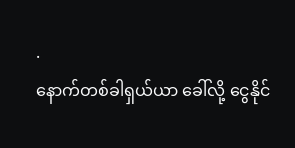.
နောက်တစ်ခါရှယ်ယာ ခေါ်လို့ ငွေနိုင်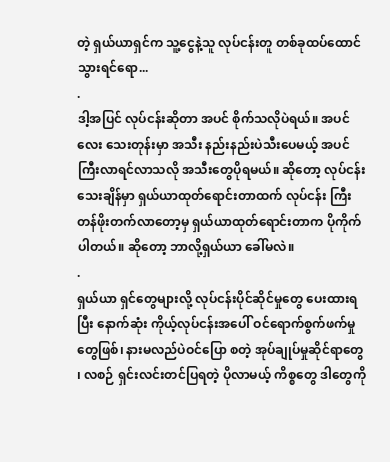တဲ့ ရှယ်ယာရှင်က သူ့ငွေနဲ့သူ လုပ်ငန်းတူ တစ်ခုထပ်ထောင်သွားရင်ရော...
.
ဒါ့အပြင် လုပ်ငန်းဆိုတာ အပင် စိုက်သလိုပဲရယ်။ အပင်လေး သေးတုန်းမှာ အသီး နည်းနည်းပဲသီးပေမယ့် အပင်ကြီးလာရင်လာသလို အသီးတွေပိုရမယ်။ ဆိုတော့ လုပ်ငန်းသေးချိန်မှာ ရှယ်ယာထုတ်ရောင်းတာထက် လုပ်ငန်း ကြီး တန်ဖိုးတက်လာတော့မှ ရှယ်ယာထုတ်ရောင်းတာက ပိုကိုက်ပါတယ်။ ဆိုတော့ ဘာလို့ရှယ်ယာ ခေါ်မလဲ။
.
ရှယ်ယာ ရှင်တွေများလို့ လုပ်ငန်းပိုင်ဆိုင်မှုတွေ ပေးထားရပြီး နောက်ဆုံး ကိုယ့်လုပ်ငန်းအပေါ် ဝင်ရောက်စွက်ဖက်မှုတွေဖြစ်၊ နားမလည်ပဲဝင်ပြော စတဲ့ အုပ်ချုပ်မှုဆိုင်ရာတွေ ၊ လစဉ် ရှင်းလင်းတင်ပြရတဲ့ ပိုလာမယ့် ကိစ္စတွေ ဒါတွေကို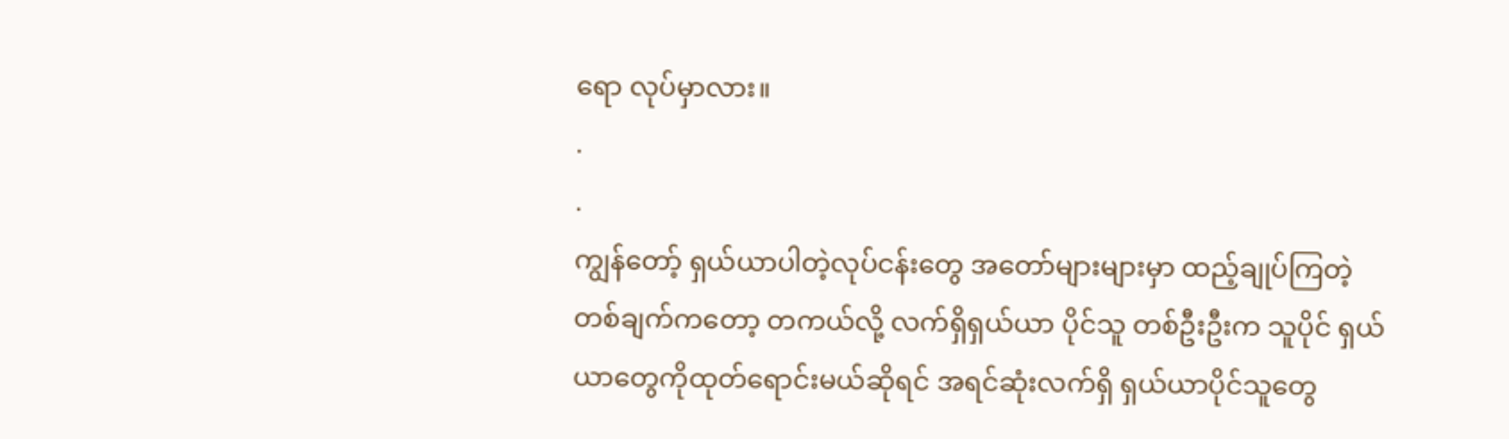ရော လုပ်မှာလား။
.
.
ကျွန်တော့် ရှယ်ယာပါတဲ့လုပ်ငန်းတွေ အတော်များများမှာ ထည့်ချုပ်ကြတဲ့ တစ်ချက်ကတော့ တကယ်လို့ လက်ရှိရှယ်ယာ ပိုင်သူ တစ်ဦးဦးက သူပိုင် ရှယ်ယာတွေကိုထုတ်ရောင်းမယ်ဆိုရင် အရင်ဆုံးလက်ရှိ ရှယ်ယာပိုင်သူတွေ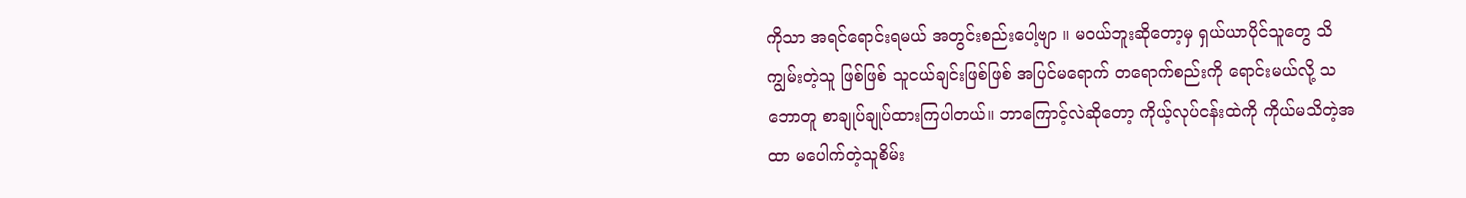ကိုသာ အရင်ရောင်းရမယ် အတွင်းစည်းပေါ့ဗျာ ။ မဝယ်ဘူးဆိုတော့မှ ရှယ်ယာပိုင်သူတွေ သိကျွမ်းတဲ့သူ ဖြစ်ဖြစ် သူငယ်ချင်းဖြစ်ဖြစ် အပြင်မရောက် တရောက်စည်းကို ရောင်းမယ်လို့ သဘောတူ စာချုပ်ချုပ်ထားကြပါတယ်။ ဘာကြောင့်လဲဆိုတော့ ကိုယ့်လုပ်ငန်းထဲကို ကိုယ်မသိတဲ့အထာ မပေါက်တဲ့သူစိမ်း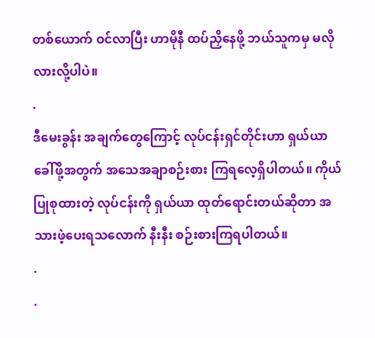တစ်ယောက် ဝင်လာပြီး ဟာမိုနီ ထပ်ညှိနေဖို့ ဘယ်သူကမှ မလိုလားလို့ပါပဲ။
.
ဒီမေးခွန်း အချက်တွေကြောင့် လုပ်ငန်းရှင်တိုင်းဟာ ရှယ်ယာ ခေါ်ဖို့အတွက် အသေအချာစဉ်းစား ကြရလေ့ရှိပါတယ်။ ကိုယ်ပြုစုထားတဲ့ လုပ်ငန်းကို ရှယ်ယာ ထုတ်ရောင်းတယ်ဆိုတာ အသားဖဲ့ပေးရသလောက် နီးနီး စဉ်းစားကြရပါတယ်။
.
.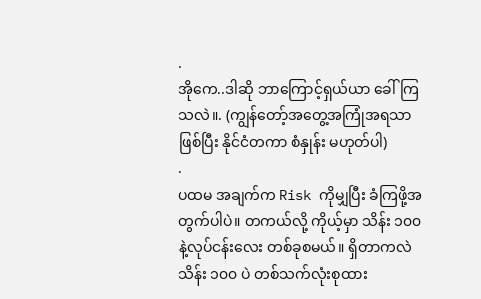.
အိုကေ..ဒါဆို ဘာကြောင့်ရှယ်ယာ ခေါ်ကြသလဲ။. (ကျွန်တော့်အတွေ့အကြုံအရသာဖြစ်ပြီး နိုင်ငံတကာ စံနှုန်း မဟုတ်ပါ)
.
ပထမ အချက်က Risk ကိုမျှပြီး ခံကြဖို့အတွက်ပါပဲ။ တကယ်လို့ ကိုယ့်မှာ သိန်း ၁၀၀ နဲ့လုပ်ငန်းလေး တစ်ခုစမယ်။ ရှိတာကလဲ သိန်း ၁၀၀ ပဲ တစ်သက်လုံးစုထား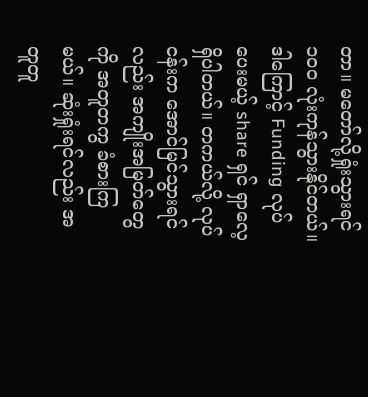တာ။ မတော်လို့ရှုံးသွားရင် ၁၀၀ လုံးကုန်သွားနိုင်တယ်။ ဒါကြောင့် Funding လုပ်ပေးမယ့် share ရှင် ရှာလေ့ရှိပါတယ်။ တကယ်လို့ လုပ်ငန်းက အောင်မြင်သွားရင်လည်း အကျိုးအမြတ်တွေကို အတူတကွ ခံစားကြမယ်။ ဆုံးရှုံးရင်လည်း အတူတူ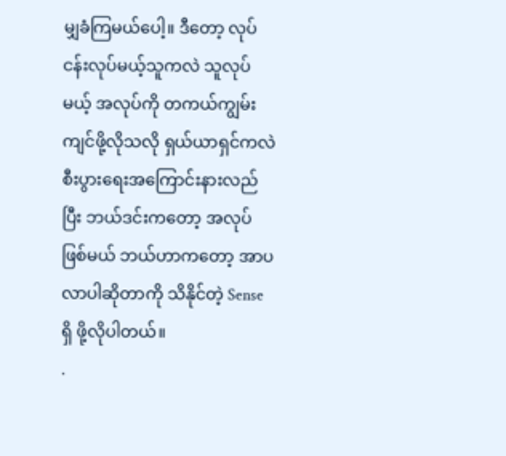မျှခံကြမယ်ပေါ့။ ဒီတော့ လုပ်ငန်းလုပ်မယ့်သူကလဲ သူလုပ်မယ့် အလုပ်ကို တကယ်ကျွမ်းကျင်ဖို့လိုသလို ရှယ်ယာရှင်ကလဲ စီးပွားရေးအကြောင်းနားလည်ပြီး ဘယ်ဒင်းကတော့ အလုပ်ဖြစ်မယ် ဘယ်ဟာကတော့ အာပလာပါဆိုတာကို သိနိုင်တဲ့ Sense ရှိ ဖို့လိုပါတယ်။
.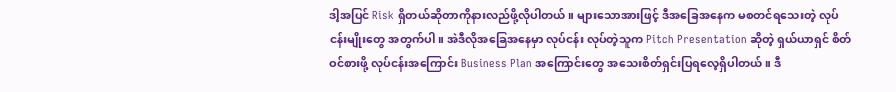ဒါ့အပြင် Risk ရှိတယ်ဆိုတာကိုနားလည်ဖို့လိုပါတယ်။ များသောအားဖြင့် ဒီအခြေအနေက မစတင်ရသေးတဲ့ လုပ်ငန်းမျိုးတွေ အတွက်ပါ။ အဲဒီလိုအခြေအနေမှာ လုပ်ငန်း လုပ်တဲ့သူက Pitch Presentation ဆိုတဲ့ ရှယ်ယာရှင် စိတ်ဝင်စားဖို့ လုပ်ငန်းအကြောင်း Business Plan အကြောင်းတွေ အသေးစိတ်ရှင်းပြရလေ့ရှိပါတယ်။ ဒီ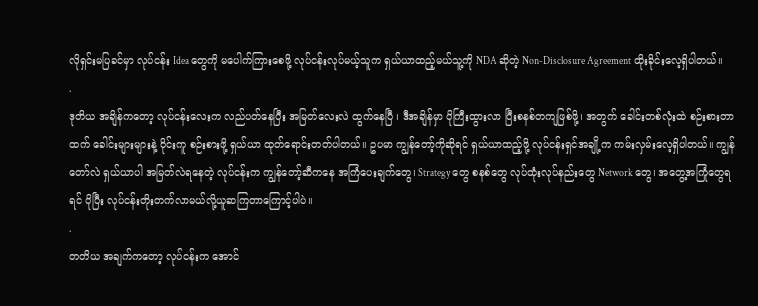လိုရှင်းမပြခင်မှာ လုပ်ငန်း Idea တွေကို မပေါက်ကြားစေဖို့ လုပ်ငန်းလုပ်မယ့်သူက ရှယ်ယာထည့်မယ်သူ့ကို NDA ဆိုတဲ့ Non-Disclosure Agreement ထိုးခိုင်းလေ့ရှိပါတယ်။
.
ဒုတိယ အချိန်ကတော့ လုပ်ငန်းလေးက လည်ပတ်နေပြီး အမြတ်လေးလဲ ထွက်နေပြီ ၊ ဒီအချိန်မှာ ပိုကြီးထွားလာ ပြီးစနစ်တကျဖြစ်ဖို့၊ အတွက် ခေါင်းတစ်လုံးထဲ စဉ်းစားတာထက် ခေါင်းများများနဲ့ ဝိုင်းကူ စဉ်းစားဖို့ ရှယ်ယာ ထုတ်ရောင်းတတ်ပါတယ်။ ဥပမာ ကျွန်တော့်ကိုဆိုရင် ရှယ်ယာထည့်ဖို့ လုပ်ငန်းရှင်အချို့က ကမ်းလှမ်းလေ့ရှိပါတယ်။ ကျွန်တော်လဲ ရှယ်ယာပါ အမြတ်လဲရနေတဲ့ လုပ်ငန်းက ကျွန်တော့်ဆီကနေ အကြံပေးချက်တွေ၊ Strategy တွေ စနစ်တွေ လုပ်ထုံးလုပ်နည်းတွေ Network တွေ၊ အတွေ့အကြုံတွေရရင် ပိုပြီး လုပ်ငန်းတိုးတက်လာမယ်လို့ယူဆကြတာကြောင့်ပါပဲ။
.
တတိယ အချက်ကတော့ လုပ်ငန်းက အောင်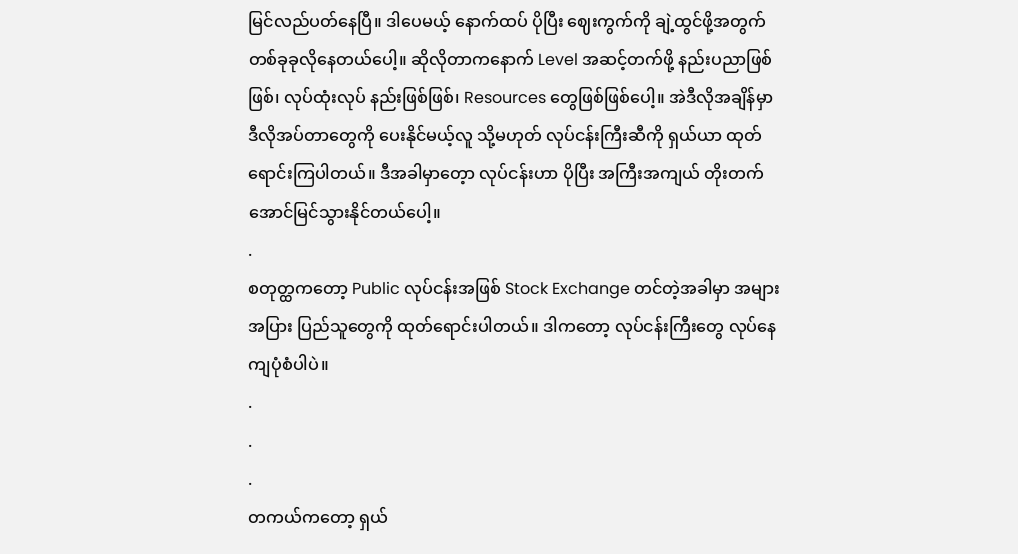မြင်လည်ပတ်နေပြီ။ ဒါပေမယ့် နောက်ထပ် ပိုပြီး ဈေးကွက်ကို ချဲ့ထွင်ဖို့အတွက် တစ်ခုခုလိုနေတယ်ပေါ့။ ဆိုလိုတာကနောက် Level အဆင့်တက်ဖို့ နည်းပညာဖြစ်ဖြစ်၊ လုပ်ထုံးလုပ် နည်းဖြစ်ဖြစ်၊ Resources တွေဖြစ်ဖြစ်ပေါ့။ အဲဒီလိုအချိန်မှာ ဒီလိုအပ်တာတွေကို ပေးနိုင်မယ့်လူ သို့မဟုတ် လုပ်ငန်းကြီးဆီကို ရှယ်ယာ ထုတ်ရောင်းကြပါတယ်။ ဒီအခါမှာတေ့ာ လုပ်ငန်းဟာ ပိုပြီး အကြီးအကျယ် တိုးတက်အောင်မြင်သွားနိုင်တယ်ပေါ့။
.
စတုတ္ထကတော့ Public လုပ်ငန်းအဖြစ် Stock Exchange တင်တဲ့အခါမှာ အများအပြား ပြည်သူတွေကို ထုတ်ရောင်းပါတယ်။ ဒါကတော့ လုပ်ငန်းကြီးတွေ လုပ်နေကျပုံစံပါပဲ။
.
.
.
တကယ်ကတော့ ရှယ်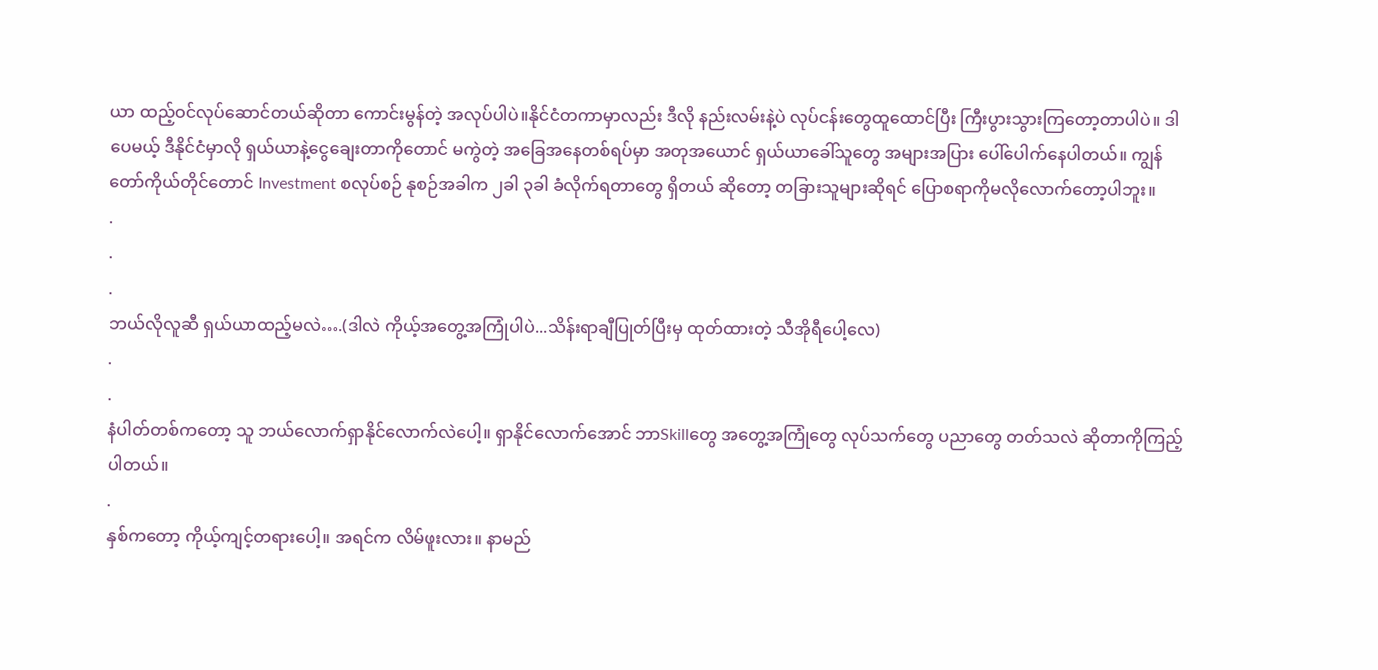ယာ ထည့်ဝင်လုပ်ဆောင်တယ်ဆိုတာ ကောင်းမွန်တဲ့ အလုပ်ပါပဲ။နိုင်ငံတကာမှာလည်း ဒီလို နည်းလမ်းနဲ့ပဲ လုပ်ငန်းတွေထူထောင်ပြီး ကြီးပွားသွားကြတော့တာပါပဲ။ ဒါပေမယ့် ဒီနိုင်ငံမှာလို ရှယ်ယာနဲ့ငွေချေးတာကိုတောင် မကွဲတဲ့ အခြေအနေတစ်ရပ်မှာ အတုအယောင် ရှယ်ယာခေါ်သူတွေ အများအပြား ပေါ်ပေါက်နေပါတယ်။ ကျွန်တော်ကိုယ်တိုင်တောင် Investment စလုပ်စဉ် နုစဉ်အခါက ၂ခါ ၃ခါ ခံလိုက်ရတာတွေ ရှိတယ် ဆိုတော့ တခြားသူများဆိုရင် ပြောစရာကိုမလိုလောက်တော့ပါဘူး။
.
.
.
ဘယ်လိုလူဆီ ရှယ်ယာထည့်မလဲ….(ဒါလဲ ကိုယ့်အတွေ့အကြုံပါပဲ...သိန်းရာချီပြုတ်ပြီးမှ ထုတ်ထားတဲ့ သီအိုရီပေါ့လေ)
.
.
နံပါတ်တစ်ကတော့ သူ ဘယ်လောက်ရှာနိုင်လောက်လဲပေါ့။ ရှာနိုင်လောက်အောင် ဘာSkillတွေ အတွေ့အကြုံတွေ လုပ်သက်တွေ ပညာတွေ တတ်သလဲ ဆိုတာကိုကြည့်ပါတယ်။
.
နှစ်ကတော့ ကိုယ့်ကျင့်တရားပေါ့။ အရင်က လိမ်ဖူးလား။ နာမည်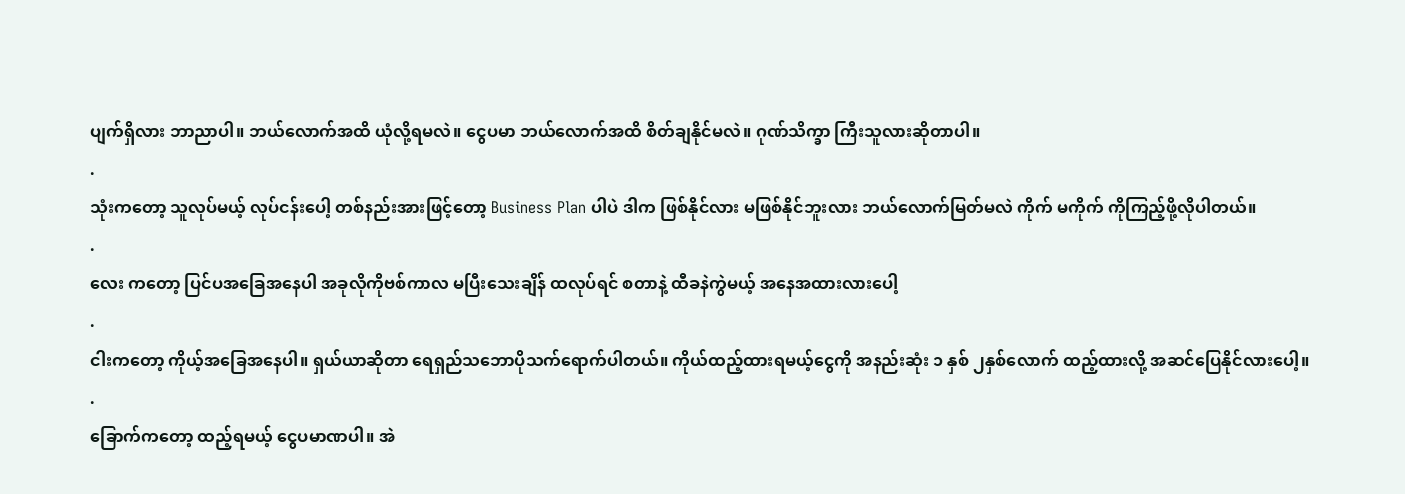ပျက်ရှိလား ဘာညာပါ။ ဘယ်လောက်အထိ ယုံလို့ရမလဲ။ ငွေပမာ ဘယ်လောက်အထိ စိတ်ချနိုင်မလဲ။ ဂုဏ်သိက္ခာ ကြီးသူလားဆိုတာပါ။
.
သုံးကတော့ သူလုပ်မယ့် လုပ်ငန်းပေါ့ တစ်နည်းအားဖြင့်တော့ Business Plan ပါပဲ ဒါက ဖြစ်နိုင်လား မဖြစ်နိုင်ဘူးလား ဘယ်လောက်မြတ်မလဲ ကိုက် မကိုက် ကိုကြည့်ဖို့လိုပါတယ်။
.
လေး ကတော့ ပြင်ပအခြေအနေပါ အခုလိုကိုဗစ်ကာလ မပြီးသေးချိန် ထလုပ်ရင် စတာနဲ့ ထီခနဲကွဲမယ့် အနေအထားလားပေါ့
.
ငါးကတော့ ကိုယ့်အခြေအနေပါ။ ရှယ်ယာဆိုတာ ရေရှည်သဘောပိုသက်ရောက်ပါတယ်။ ကိုယ်ထည့်ထားရမယ့်ငွေကို အနည်းဆုံး ၁ နှစ် ၂နှစ်လောက် ထည့်ထားလို့ အဆင်ပြေနိုင်လားပေါ့။
.
ခြောက်ကတော့ ထည့်ရမယ့် ငွေပမာဏပါ။ အဲ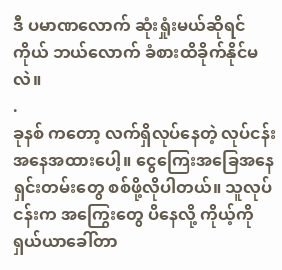ဒီ ပမာဏလောက် ဆုံးရှုံးမယ်ဆိုရင် ကိုယ် ဘယ်လောက် ခံစားထိခိုက်နိုင်မလဲ။
.
ခုနစ် ကတော့ လက်ရှိလုပ်နေတဲ့ လုပ်ငန်းအနေအထားပေါ့။ ငွေကြေးအခြေအနေ ရှင်းတမ်းတွေ စစ်ဖို့လိုပါတယ်။ သူလုပ်ငန်းက အကြွေးတွေ ပိနေလို့ ကိုယ့်ကို ရှယ်ယာခေါ်တာ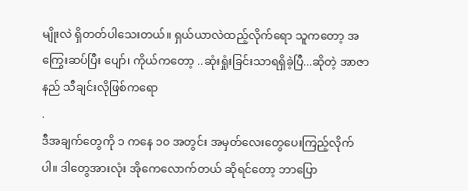မျိုးလဲ ရှိတတ်ပါသေးတယ်။ ရှယ်ယာလဲထည့်လိုက်ရော သူကတော့ အကြွေးဆပ်ပြီး ပျော်၊ ကိုယ်ကတော့ ..ဆုံးရှုံးခြင်းသာရရှိခဲ့ပြီ...ဆိုတဲ့ အာဇာနည် သီချင်းလိုဖြစ်ကရော
.
ဒီအချက်တွေကို ၁ ကနေ ၁၀ အတွင်း အမှတ်လေးတွေပေးကြည့်လိုက်ပါ။ ဒါတွေအားလုံး အိုကေလောက်တယ် ဆိုရင်တော့ ဘာပြော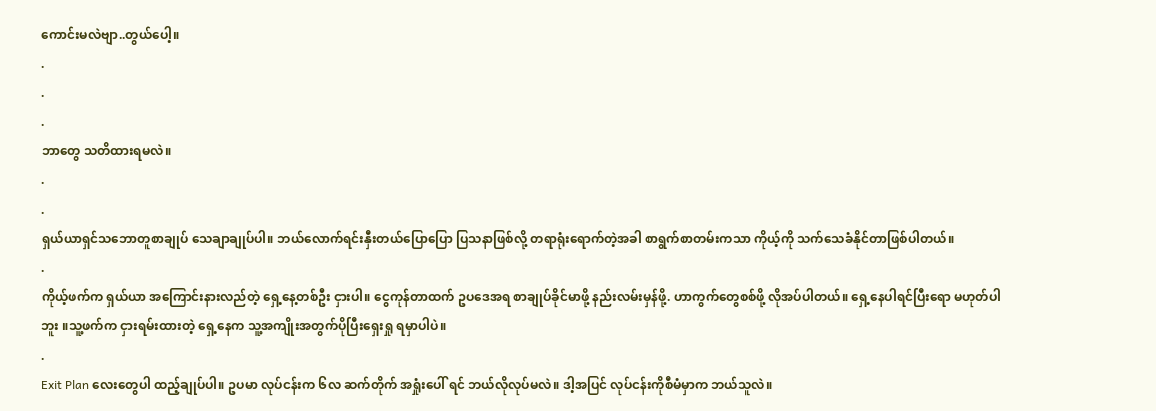ကောင်းမလဲဗျာ..တွယ်ပေါ့။
.
.
.
ဘာတွေ သတိထားရမလဲ။
.
.
ရှယ်ယာရှင်သဘောတူစာချုပ် သေချာချုပ်ပါ။ ဘယ်လောက်ရင်းနှီးတယ်ပြောပြော ပြသနာဖြစ်လို့ တရာရုံးရောက်တဲ့အခါ စာရွက်စာတမ်းကသာ ကိုယ့်ကို သက်သေခံနိုင်တာဖြစ်ပါတယ်။
.
ကိုယ့်ဖက်က ရှယ်ယာ အကြောင်းနားလည်တဲ့ ရှေ့နေ့တစ်ဦး ငှားပါ။ ငွေကုန်တာထက် ဥပဒေအရ စာချုပ်ခိုင်မာဖို့ နည်းလမ်းမှန်ဖို့. ဟာကွက်တွေစစ်ဖို့ လိုအပ်ပါတယ်။ ရှေ့နေပါရင်ပြီးရော မဟုတ်ပါဘူး ။သူ့ဖက်က ငှားရမ်းထားတဲ့ ရှေ့နေက သူ့အကျိုးအတွက်ပိုပြီးရှေးရှု ရမှာပါပဲ။
.
Exit Plan လေးတွေပါ ထည့်ချုပ်ပါ။ ဥပမာ လုပ်ငန်းက ၆လ ဆက်တိုက် အရှုံးပေါ် ရင် ဘယ်လိုလုပ်မလဲ။ ဒါ့အပြင် လုပ်ငန်းကိုစီမံမှာက ဘယ်သူလဲ။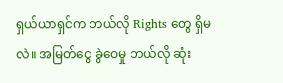ရှယ်ယာရှင်က ဘယ်လို Rights တွေ ရှိမလဲ။ အမြတ်ငွေ ခွဲဝေမှု ဘယ်လို ဆုံး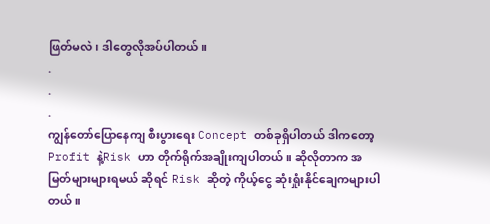ဖြတ်မလဲ၊ ဒါတွေလိုအပ်ပါတယ်။
.
.
.
ကျွန်တော်ပြောနေကျ စီးပွားရေး Concept တစ်ခုရှိပါတယ် ဒါကတော့ Profit နဲ့Risk ဟာ တိုက်ရိုက်အချိုးကျပါတယ်။ ဆိုလိုတာက အမြတ်များများရမယ် ဆိုရင် Risk ဆိုတဲ့ ကိုယ့်ငွေ ဆုံးရှုံးနိုင်ချေကများပါတယ်။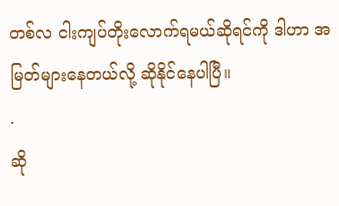တစ်လ ငါးကျပ်တိုးလောက်ရမယ်ဆိုရင်ကို ဒါဟာ အမြတ်များနေတယ်လို့ ဆိုနိုင်နေပါပြီ။
.
ဆို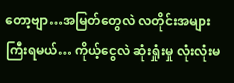တော့ဗျာ…အမြတ်တွေလဲ လတိုင်းအများကြီးရမယ်… ကိုယ့်ငွေလဲ ဆုံးရှုံးမှု လုံးလုံးမ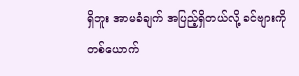ရှိဘူး အာမခံချက် အပြည့်ရှိတယ်လို့ ခင်ဗျားကိုတစ်ယောက်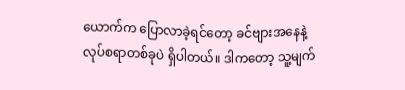ယောက်က ပြောလာခဲ့ရင်တော့ ခင်ဗျားအနေနဲ့ လုပ်စရာတစ်ခုပဲ ရှိပါတယ်။ ဒါကတော့ သူ့မျက်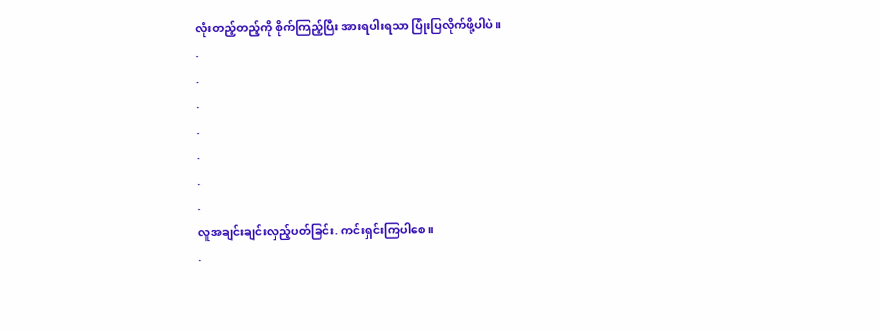လုံးတည့်တည့်ကို စိုက်ကြည့်ပြီး အားရပါးရသာ ပြုံးပြလိုက်ဖို့ပါပဲ။
.
.
.
.
.
.
.
လူအချင်းချင်းလှည့်ပတ်ခြင်း. ကင်းရှင်းကြပါစေ။
.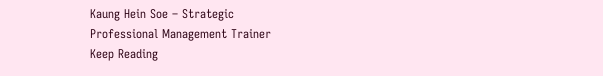Kaung Hein Soe – Strategic
Professional Management Trainer
Keep Reading